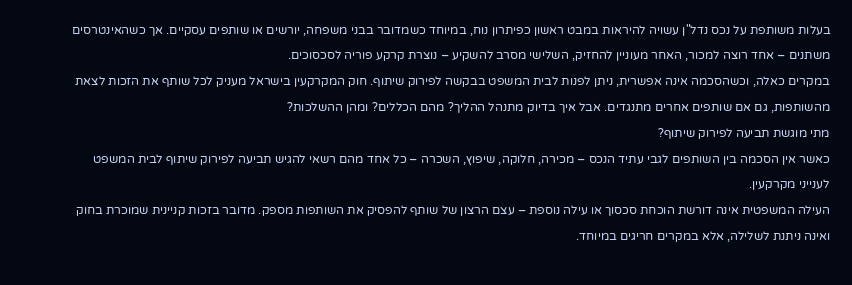בעלות משותפת על נכס נדל"ן עשויה להיראות במבט ראשון כפיתרון נוח, במיוחד כשמדובר בבני משפחה, יורשים או שותפים עסקיים. אך כשהאינטרסים משתנים – אחד רוצה למכור, האחר מעוניין להחזיק, השלישי מסרב להשקיע – נוצרת קרקע פוריה לסכסוכים.
במקרים כאלה, וכשהסכמה אינה אפשרית, ניתן לפנות לבית המשפט בבקשה לפירוק שיתוף. חוק המקרקעין בישראל מעניק לכל שותף את הזכות לצאת מהשותפות, גם אם שותפים אחרים מתנגדים. אבל איך בדיוק מתנהל ההליך? מהם הכללים? ומהן ההשלכות?
מתי מוגשת תביעה לפירוק שיתוף?
כאשר אין הסכמה בין השותפים לגבי עתיד הנכס – מכירה, חלוקה, שיפוץ, השכרה – כל אחד מהם רשאי להגיש תביעה לפירוק שיתוף לבית המשפט לענייני מקרקעין.
העילה המשפטית אינה דורשת הוכחת סכסוך או עילה נוספת – עצם הרצון של שותף להפסיק את השותפות מספק. מדובר בזכות קניינית שמוכרת בחוק ואינה ניתנת לשלילה, אלא במקרים חריגים במיוחד.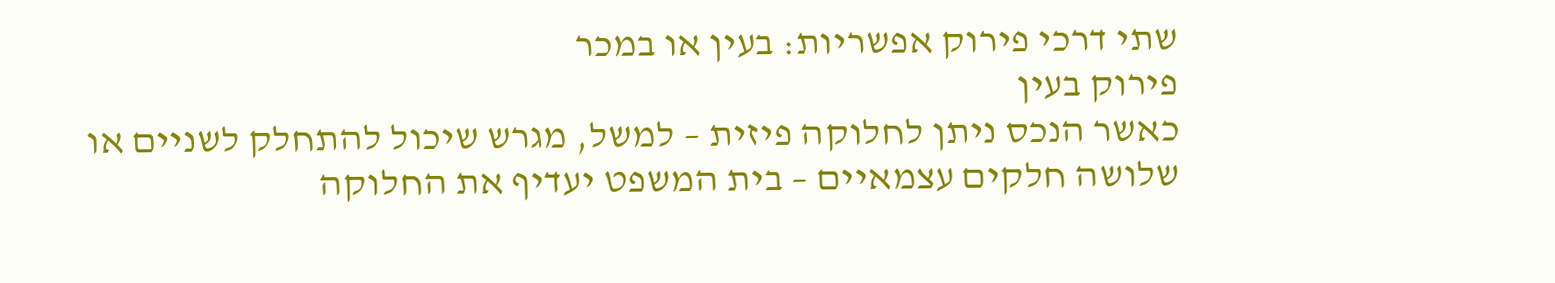שתי דרכי פירוק אפשריות: בעין או במכר
פירוק בעין
כאשר הנכס ניתן לחלוקה פיזית – למשל, מגרש שיכול להתחלק לשניים או שלושה חלקים עצמאיים – בית המשפט יעדיף את החלוקה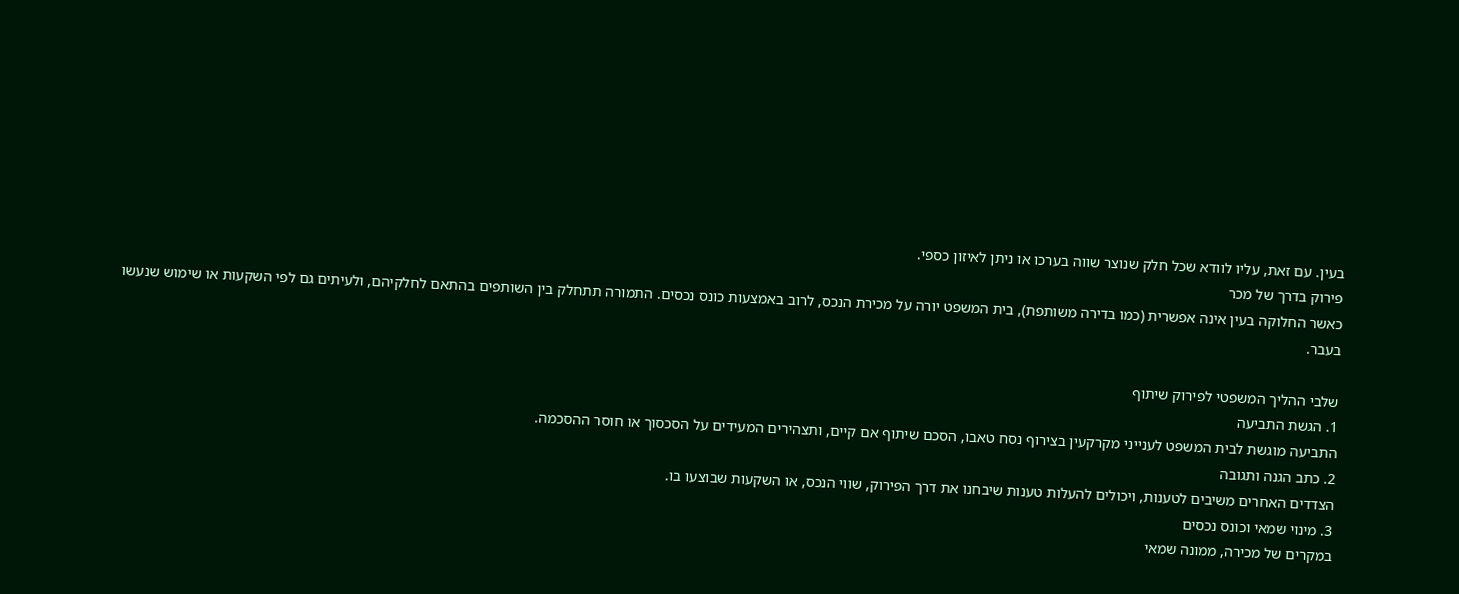בעין. עם זאת, עליו לוודא שכל חלק שנוצר שווה בערכו או ניתן לאיזון כספי.
פירוק בדרך של מכר
כאשר החלוקה בעין אינה אפשרית (כמו בדירה משותפת), בית המשפט יורה על מכירת הנכס, לרוב באמצעות כונס נכסים. התמורה תתחלק בין השותפים בהתאם לחלקיהם, ולעיתים גם לפי השקעות או שימוש שנעשו בעבר.

שלבי ההליך המשפטי לפירוק שיתוף
1. הגשת התביעה
התביעה מוגשת לבית המשפט לענייני מקרקעין בצירוף נסח טאבו, הסכם שיתוף אם קיים, ותצהירים המעידים על הסכסוך או חוסר ההסכמה.
2. כתב הגנה ותגובה
הצדדים האחרים משיבים לטענות, ויכולים להעלות טענות שיבחנו את דרך הפירוק, שווי הנכס, או השקעות שבוצעו בו.
3. מינוי שמאי וכונס נכסים
במקרים של מכירה, ממונה שמאי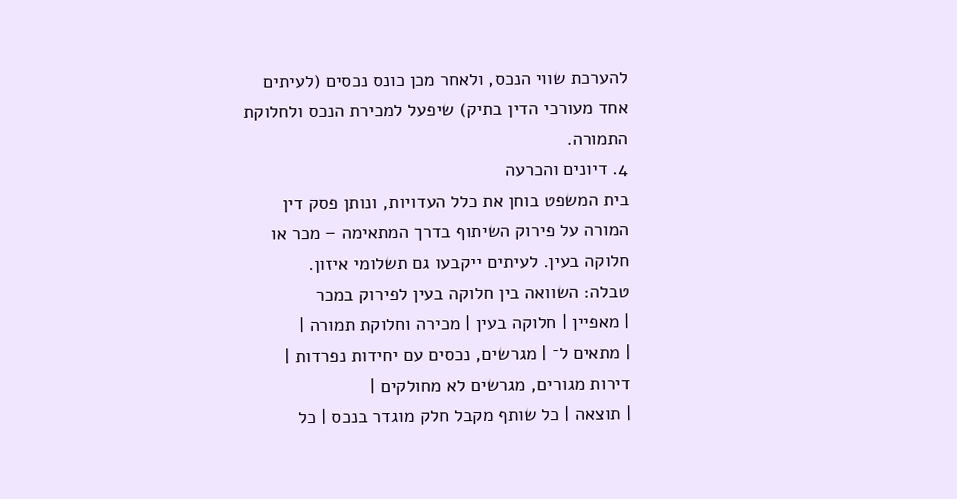להערכת שווי הנכס, ולאחר מכן כונס נכסים (לעיתים אחד מעורכי הדין בתיק) שיפעל למכירת הנכס ולחלוקת התמורה.
4. דיונים והכרעה
בית המשפט בוחן את כלל העדויות, ונותן פסק דין המורה על פירוק השיתוף בדרך המתאימה – מכר או חלוקה בעין. לעיתים ייקבעו גם תשלומי איזון.
טבלה: השוואה בין חלוקה בעין לפירוק במכר
| מאפיין | חלוקה בעין | מכירה וחלוקת תמורה |
| מתאים ל־ | מגרשים, נכסים עם יחידות נפרדות | דירות מגורים, מגרשים לא מחולקים |
| תוצאה | כל שותף מקבל חלק מוגדר בנכס | כל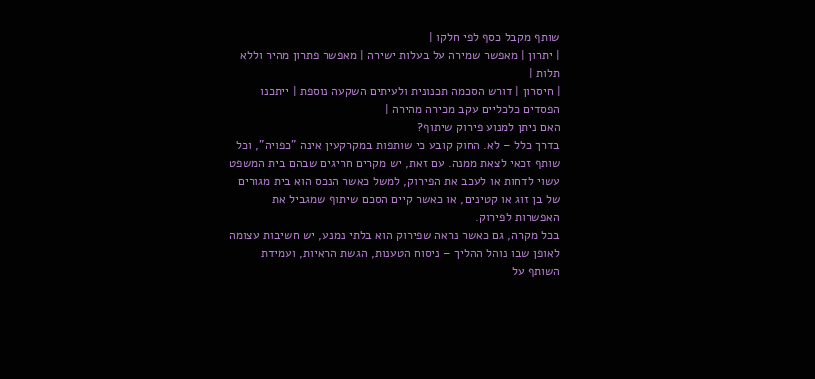שותף מקבל כסף לפי חלקו |
| יתרון | מאפשר שמירה על בעלות ישירה | מאפשר פתרון מהיר וללא תלות |
| חיסרון | דורש הסכמה תכנונית ולעיתים השקעה נוספת | ייתכנו הפסדים כלכליים עקב מכירה מהירה |
האם ניתן למנוע פירוק שיתוף?
בדרך כלל – לא. החוק קובע כי שותפות במקרקעין אינה "כפויה", וכל שותף זכאי לצאת ממנה. עם זאת, יש מקרים חריגים שבהם בית המשפט עשוי לדחות או לעכב את הפירוק, למשל כאשר הנכס הוא בית מגורים של בן זוג או קטינים, או כאשר קיים הסכם שיתוף שמגביל את האפשרות לפירוק.
בכל מקרה, גם כאשר נראה שפירוק הוא בלתי נמנע, יש חשיבות עצומה לאופן שבו נוהל ההליך – ניסוח הטענות, הגשת הראיות, ועמידת השותף על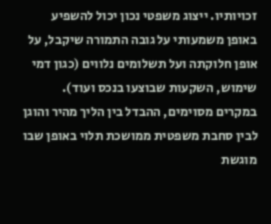זכויותיו. ייצוג משפטי נכון יכול להשפיע באופן משמעותי על גובה התמורה שיקבל, על אופן חלוקתה ועל תשלומים נלווים (כגון דמי שימוש, השקעות שבוצעו בנכס ועוד).
במקרים מסוימים, ההבדל בין הליך מהיר והוגן לבין סחבת משפטית ממושכת תלוי באופן שבו מוגשת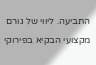התביעה. ליווי של גורם מקצועי הבקיא בפירוקי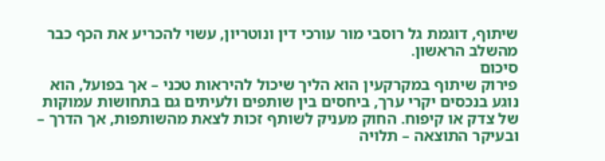שיתוף, דוגמת גל רוסבי מור עורכי דין ונוטריון, עשוי להכריע את הכף כבר מהשלב הראשון.
סיכום
פירוק שיתוף במקרקעין הוא הליך שיכול להיראות טכני – אך בפועל, הוא נוגע בנכסים יקרי ערך, ביחסים בין שותפים ולעיתים גם בתחושות עמוקות של צדק או קיפוח. החוק מעניק לשותף זכות לצאת מהשותפות, אך הדרך – ובעיקר התוצאה – תלויה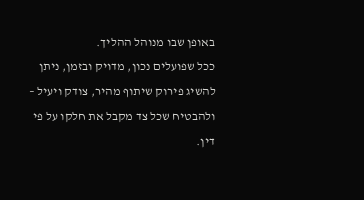באופן שבו מנוהל ההליך.
ככל שפועלים נכון, מדויק ובזמן, ניתן להשיג פירוק שיתוף מהיר, צודק ויעיל – ולהבטיח שכל צד מקבל את חלקו על פי דין.